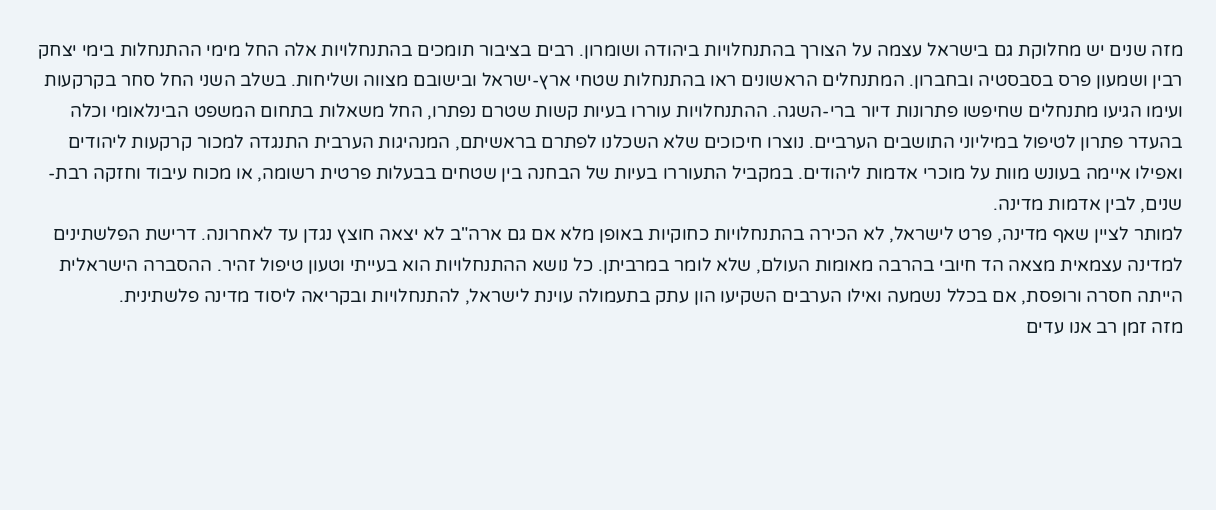מזה שנים יש מחלוקת גם בישראל עצמה על הצורך בהתנחלויות ביהודה ושומרון. רבים בציבור תומכים בהתנחלויות אלה החל מימי ההתנחלות בימי יצחק רבין ושמעון פרס בסבסטיה ובחברון. המתנחלים הראשונים ראו בהתנחלות שטחי ארץ-ישראל ובישובם מצווה ושליחות. בשלב השני החל סחר בקרקעות ועימו הגיעו מתנחלים שחיפשו פתרונות דיור ברי-השגה. ההתנחלויות עוררו בעיות קשות שטרם נפתרו, החל משאלות בתחום המשפט הבינלאומי וכלה בהעדר פתרון לטיפול במיליוני התושבים הערביים. נוצרו חיכוכים שלא השכלנו לפתרם בראשיתם, המנהיגות הערבית התנגדה למכור קרקעות ליהודים ואפילו איימה בעונש מוות על מוכרי אדמות ליהודים. במקביל התעוררו בעיות של הבחנה בין שטחים בבעלות פרטית רשומה, או מכוח עיבוד וחזקה רבת-שנים, לבין אדמות מדינה.
למותר לציין שאף מדינה, פרט לישראל, לא הכירה בהתנחלויות כחוקיות באופן מלא אם גם ארה"ב לא יצאה חוצץ נגדן עד לאחרונה. דרישת הפלשתינים למדינה עצמאית מצאה הד חיובי בהרבה מאומות העולם, שלא לומר במרביתן. כל נושא ההתנחלויות הוא בעייתי וטעון טיפול זהיר. ההסברה הישראלית הייתה חסרה ורופסת, אם בכלל נשמעה ואילו הערבים השקיעו הון עתק בתעמולה עוינת לישראל, להתנחלויות ובקריאה ליסוד מדינה פלשתינית.
מזה זמן רב אנו עדים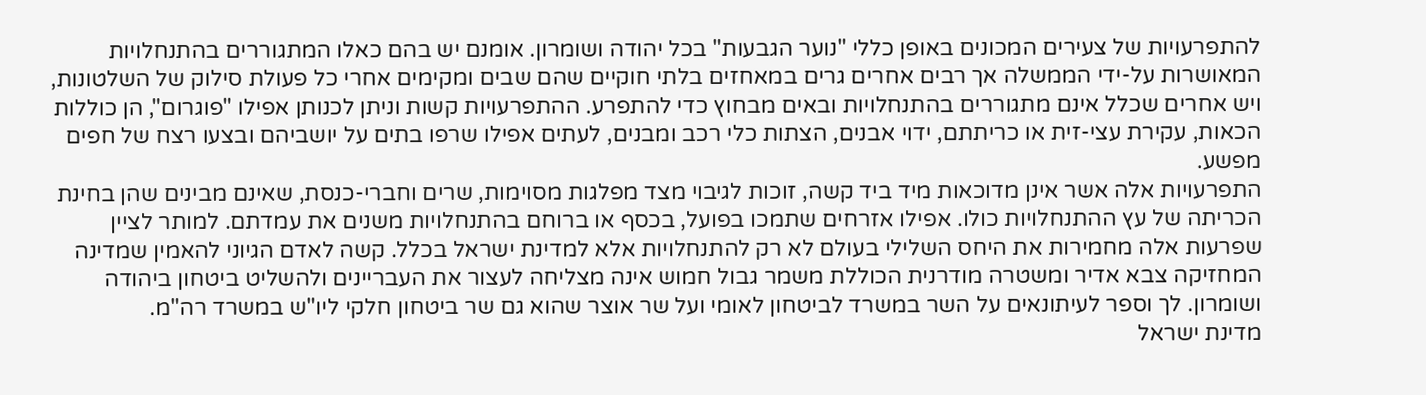להתפרעויות של צעירים המכונים באופן כללי "נוער הגבעות" בכל יהודה ושומרון. אומנם יש בהם כאלו המתגוררים בהתנחלויות המאושרות על-ידי הממשלה אך רבים אחרים גרים במאחזים בלתי חוקיים שהם שבים ומקימים אחרי כל פעולת סילוק של השלטונות, ויש אחרים שכלל אינם מתגוררים בהתנחלויות ובאים מבחוץ כדי להתפרע. ההתפרעויות קשות וניתן לכנותן אפילו "פוגרום", הן כוללות הכאות, עקירת עצי-זית או כריתתם, ידוי אבנים, הצתות כלי רכב ומבנים, לעתים אפילו שרפו בתים על יושביהם ובצעו רצח של חפים מפשע.
התפרעויות אלה אשר אינן מדוכאות מיד ביד קשה, זוכות לגיבוי מצד מפלגות מסוימות, שרים וחברי-כנסת, שאינם מבינים שהן בחינת הכריתה של עץ ההתנחלויות כולו. אפילו אזרחים שתמכו בפועל, בכסף או ברוחם בהתנחלויות משנים את עמדתם. למותר לציין שפרעות אלה מחמירות את היחס השלילי בעולם לא רק להתנחלויות אלא למדינת ישראל בכלל. קשה לאדם הגיוני להאמין שמדינה המחזיקה צבא אדיר ומשטרה מודרנית הכוללת משמר גבול חמוש אינה מצליחה לעצור את העבריינים ולהשליט ביטחון ביהודה ושומרון. לך וספר לעיתונאים על השר במשרד לביטחון לאומי ועל שר אוצר שהוא גם שר ביטחון חלקי ליו"ש במשרד רה"מ.
מדינת ישראל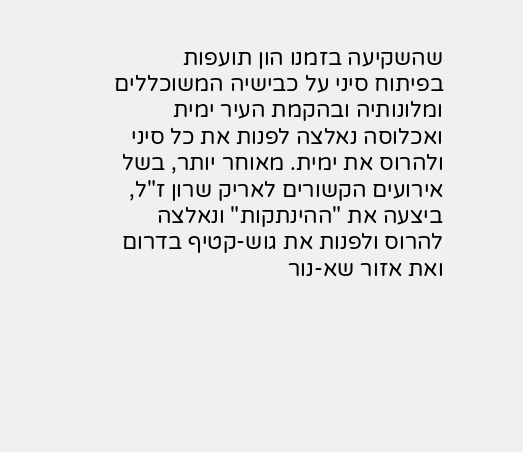שהשקיעה בזמנו הון תועפות בפיתוח סיני על כבישיה המשוכללים ומלונותיה ובהקמת העיר ימית ואכלוסה נאלצה לפנות את כל סיני ולהרוס את ימית. מאוחר יותר, בשל אירועים הקשורים לאריק שרון ז"ל, ביצעה את "ההינתקות" ונאלצה להרוס ולפנות את גוש-קטיף בדרום ואת אזור שא-נור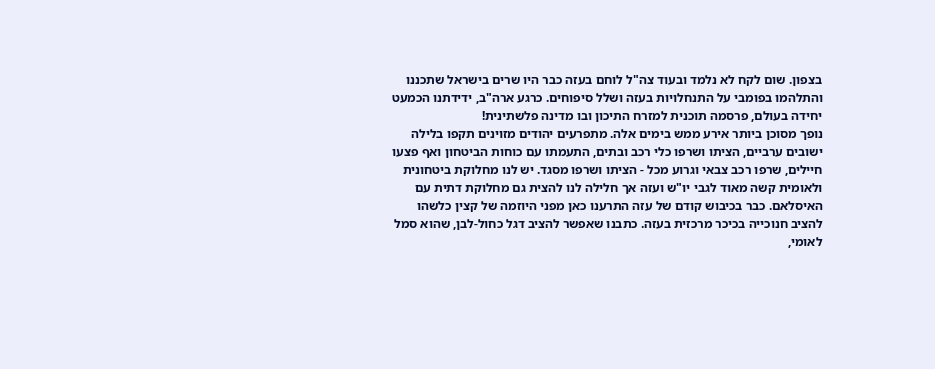בצפון. שום לקח לא נלמד ובעוד צה"ל לוחם בעזה כבר היו שרים בישראל שתכננו והתלהמו בפומבי על התנחלויות בעזה ושלל סיפוחים. כרגע ארה"ב, ידידתנו הכמעט יחידה בעולם, פרסמה תוכנית למזרח התיכון ובו מדינה פלשתינית!
נופך מסוכן ביותר אירע ממש בימים אלה. מתפרעים יהודים מזוינים תקפו בלילה ישובים ערביים, הציתו ושרפו כלי רכב ובתים, התעמתו עם כוחות הביטחון ואף פצעו חיילים, שרפו רכב צבאי וגרוע מכל - הציתו ושרפו מסגד. יש לנו מחלוקת ביטחונית ולאומית קשה מאוד לגבי יו"ש ועזה אך חלילה לנו להצית גם מחלוקת דתית עם האיסלאם. כבר בכיבוש קודם של עזה התרענו כאן מפני היוזמה של קצין כלשהו להציב חנוכייה בכיכר מרכזית בעזה. כתבנו שאפשר להציב דגל כחול-לבן, שהוא סמל לאומי,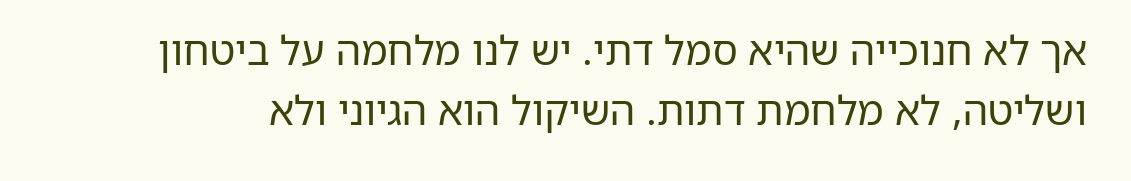אך לא חנוכייה שהיא סמל דתי. יש לנו מלחמה על ביטחון ושליטה, לא מלחמת דתות. השיקול הוא הגיוני ולא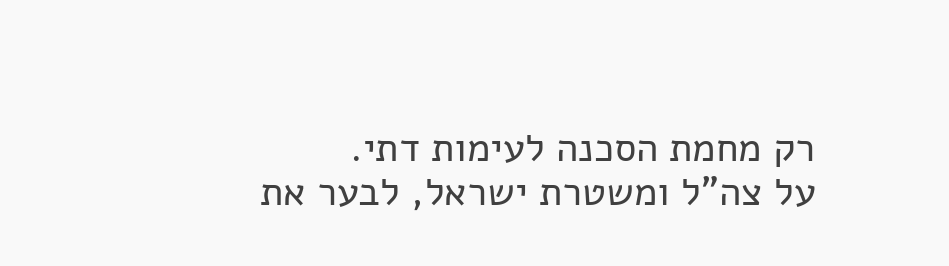רק מחמת הסכנה לעימות דתי.
על צה"ל ומשטרת ישראל, לבער את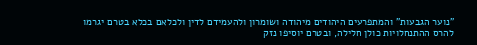"נוער הגבעות" והמתפרעים היהודים מיהודה ושומרון ולהעמידם לדין ולכלאם בכלא בטרם יגרמו להרס ההתנחלויות כולן חלילה, ובטרם יוסיפו נזק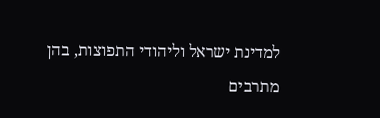למדינת ישראל וליהודי התפוצות, בהן מתרבים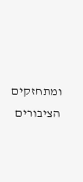ומתחזקים הציבורים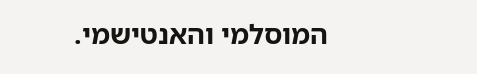המוסלמי והאנטישמי.